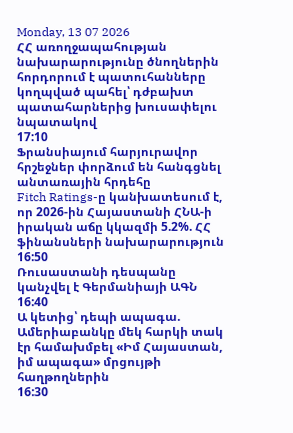Monday, 13 07 2026
ՀՀ առողջապահության նախարարությունը ծնողներին հորդորում է պատուհանները կողպված պահել՝ դժբախտ պատահարներից խուսափելու նպատակով
17:10
Ֆրանսիայում հարյուրավոր հրշեջներ փորձում են հանգցնել անտառային հրդեհը
Fitch Ratings-ը կանխատեսում է, որ 2026-ին Հայաստանի ՀՆԱ-ի իրական աճը կկազմի 5.2%. ՀՀ ֆինանսների նախարարություն
16:50
Ռուսաստանի դեսպանը կանչվել է Գերմանիայի ԱԳՆ
16:40
Ա կետից՝ դեպի ապագա. Ամերիաբանկը մեկ հարկի տակ էր համախմբել «Իմ Հայաստան, իմ ապագա» մրցույթի հաղթողներին
16:30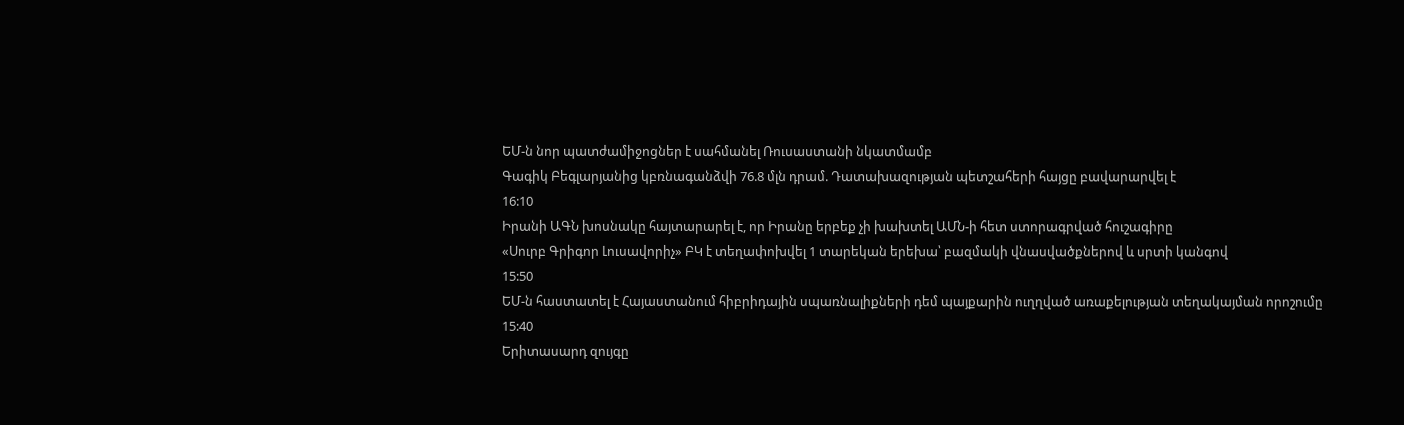ԵՄ-ն նոր պատժամիջոցներ է սահմանել Ռուսաստանի նկատմամբ
Գագիկ Բեգլարյանից կբռնագանձվի 76.8 մլն դրամ. Դատախազության պետշահերի հայցը բավարարվել է
16:10
Իրանի ԱԳՆ խոսնակը հայտարարել է, որ Իրանը երբեք չի խախտել ԱՄՆ-ի հետ ստորագրված հուշագիրը
«Սուրբ Գրիգոր Լուսավորիչ» ԲԿ է տեղափոխվել 1 տարեկան երեխա՝ բազմակի վնասվածքներով և սրտի կանգով
15:50
ԵՄ-ն հաստատել է Հայաստանում հիբրիդային սպառնալիքների դեմ պայքարին ուղղված առաքելության տեղակայման որոշումը
15:40
Երիտասարդ զույգը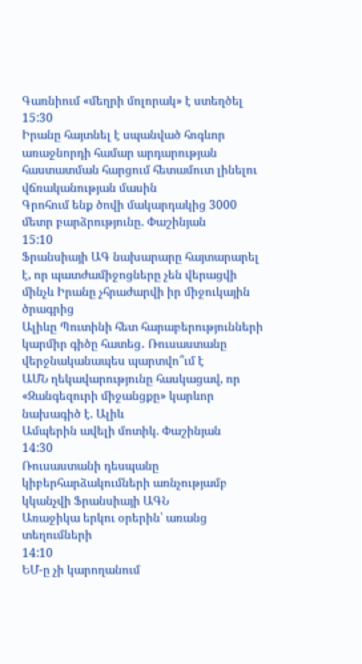Գառնիում «մեղրի մոլորակ» է ստեղծել
15:30
Իրանը հայտնել է սպանված հոգևոր առաջնորդի համար արդարության հաստատման հարցում հետամուտ լինելու վճռականության մասին
Գրոհում ենք ծովի մակարդակից 3000 մետր բարձրությունը. Փաշինյան
15:10
Ֆրանսիայի ԱԳ նախարարը հայտարարել է, որ պատժամիջոցները չեն վերացվի մինչև Իրանը չհրաժարվի իր միջուկային ծրագրից
Ալիևը Պուտինի հետ հարաբերությունների կարմիր գիծը հատեց․ Ռուսաստանը վերջնականապես պարտվո՞ւմ է
ԱՄՆ ղեկավարությունը հասկացավ, որ «Զանգեզուրի միջանցքը» կարևոր նախագիծ է. Ալիև
Ամպերին ավելի մոտիկ. Փաշինյան
14:30
Ռուսաստանի դեսպանը կիբերհարձակումների առնչությամբ կկանչվի Ֆրանսիայի ԱԳՆ
Առաջիկա երկու օրերին՝ առանց տեղումների
14:10
ԵՄ-ը չի կարողանում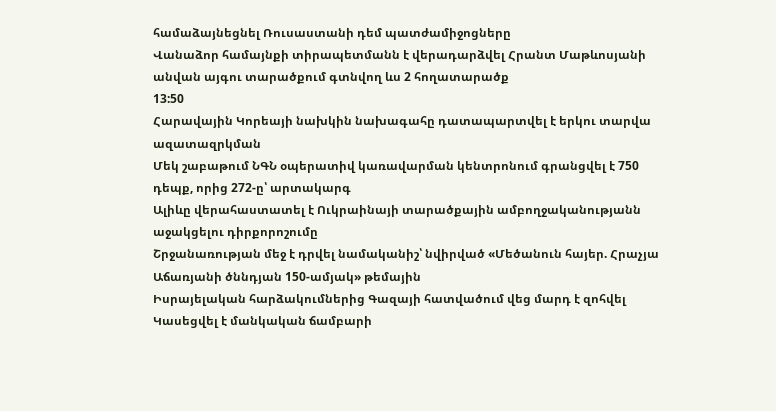համաձայնեցնել Ռուսաստանի դեմ պատժամիջոցները
Վանաձոր համայնքի տիրապետմանն է վերադարձվել Հրանտ Մաթևոսյանի անվան այգու տարածքում գտնվող ևս 2 հողատարածք
13:50
Հարավային Կորեայի նախկին նախագահը դատապարտվել է երկու տարվա ազատազրկման
Մեկ շաբաթում ՆԳՆ օպերատիվ կառավարման կենտրոնում գրանցվել է 750 դեպք, որից 272-ը՝ արտակարգ
Ալիևը վերահաստատել է Ուկրաինայի տարածքային ամբողջականությանն աջակցելու դիրքորոշումը
Շրջանառության մեջ է դրվել նամականիշ՝ նվիրված «Մեծանուն հայեր. Հրաչյա Աճառյանի ծննդյան 150-ամյակ» թեմային
Իսրայելական հարձակումներից Գազայի հատվածում վեց մարդ է զոհվել
Կասեցվել է մանկական ճամբարի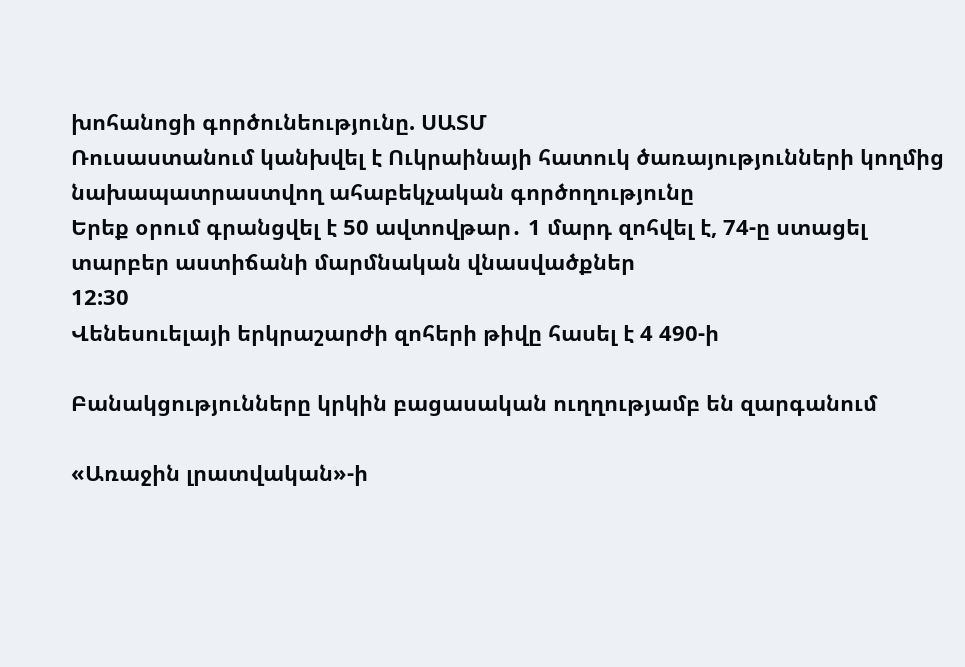խոհանոցի գործունեությունը. ՍԱՏՄ
Ռուսաստանում կանխվել է Ուկրաինայի հատուկ ծառայությունների կողմից նախապատրաստվող ահաբեկչական գործողությունը
Երեք օրում գրանցվել է 50 ավտովթար․ 1 մարդ զոհվել է, 74-ը ստացել տարբեր աստիճանի մարմնական վնասվածքներ
12:30
Վենեսուելայի երկրաշարժի զոհերի թիվը հասել է 4 490-ի

Բանակցությունները կրկին բացասական ուղղությամբ են զարգանում

«Առաջին լրատվական»-ի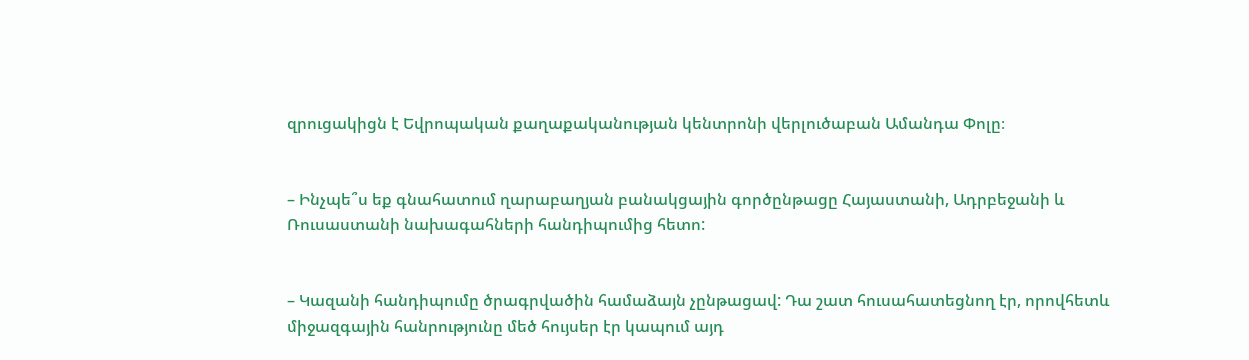զրուցակիցն է Եվրոպական քաղաքականության կենտրոնի վերլուծաբան Ամանդա Փոլը։


– Ինչպե՞ս եք գնահատում ղարաբաղյան բանակցային գործընթացը Հայաստանի, Ադրբեջանի և Ռուսաստանի նախագահների հանդիպումից հետո:


– Կազանի հանդիպումը ծրագրվածին համաձայն չընթացավ: Դա շատ հուսահատեցնող էր, որովհետև միջազգային հանրությունը մեծ հույսեր էր կապում այդ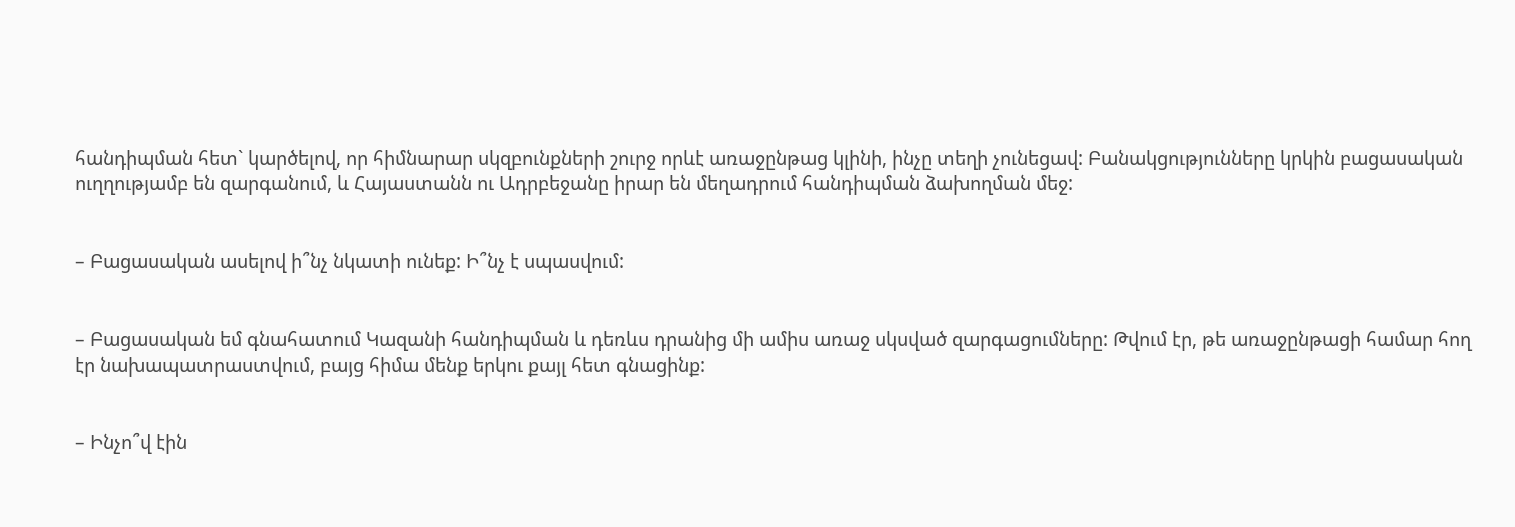հանդիպման հետ` կարծելով, որ հիմնարար սկզբունքների շուրջ որևէ առաջընթաց կլինի, ինչը տեղի չունեցավ: Բանակցությունները կրկին բացասական ուղղությամբ են զարգանում, և Հայաստանն ու Ադրբեջանը իրար են մեղադրում հանդիպման ձախողման մեջ:


– Բացասական ասելով ի՞նչ նկատի ունեք: Ի՞նչ է սպասվում:


– Բացասական եմ գնահատում Կազանի հանդիպման և դեռևս դրանից մի ամիս առաջ սկսված զարգացումները: Թվում էր, թե առաջընթացի համար հող էր նախապատրաստվում, բայց հիմա մենք երկու քայլ հետ գնացինք:


– Ինչո՞վ էին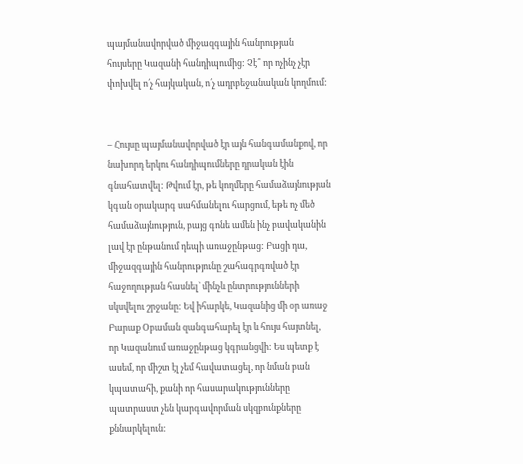պայմանավորված միջազգային հանրության հույսերը Կազանի հանդիպումից: Չէ՞ որ ոչինչ չէր փոխվել ո՛չ հայկական, ո՛չ ադրբեջանական կողմում:


– Հույսը պայմանավորված էր այն հանգամանքով, որ նախորդ երկու հանդիպումները դրական էին գնահատվել: Թվում էր, թե կողմերը համաձայնության կգան օրակարգ սահմանելու հարցում, եթե ոչ մեծ համաձայնություն, բայց գոնե ամեն ինչ բավականին լավ էր ընթանում դեպի առաջընթաց: Բացի դա, միջազգային հանրությունը շահագրգռված էր հաջողության հասնել` մինչև ընտրությունների սկսվելու շրջանը: Եվ իհարկե, Կազանից մի օր առաջ Բարաք Օբաման զանգահարել էր և հույս հայտնել, որ Կազանում առաջընթաց կգրանցվի: Ես պետք է ասեմ, որ միշտ էլ չեմ հավատացել, որ նման բան կպատահի, քանի որ հասարակությունները պատրաստ չեն կարգավորման սկզբունքները քննարկելուն: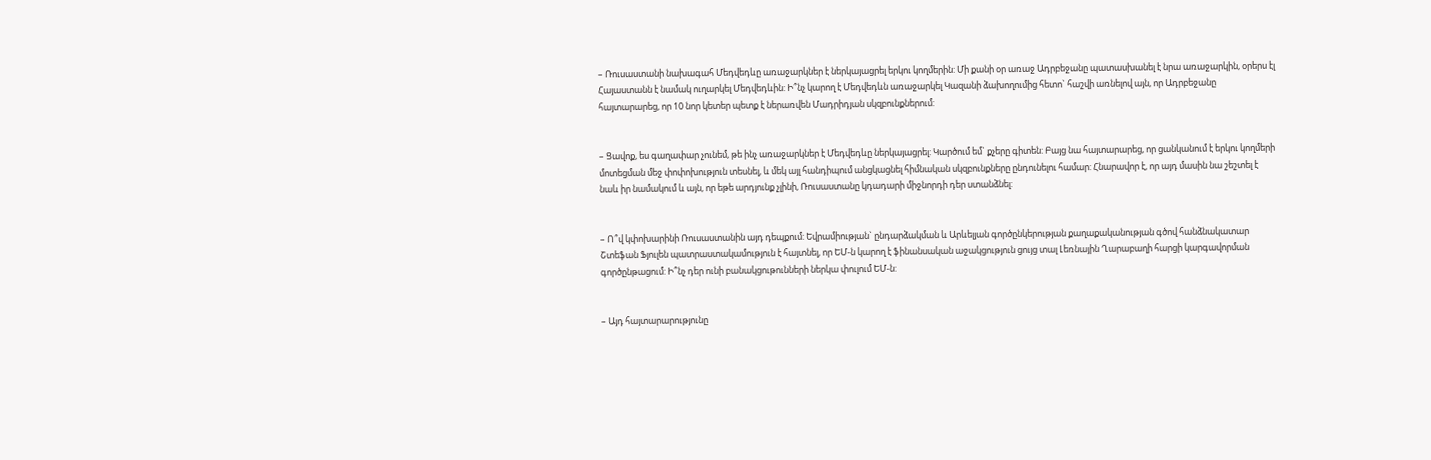– Ռուսաստանի նախագահ Մեդվեդևը առաջարկներ է ներկայացրել երկու կողմերին: Մի քանի օր առաջ Ադրբեջանը պատասխանել է նրա առաջարկին, օրերս էլ Հայաստանն է նամակ ուղարկել Մեդվեդևին: Ի՞նչ կարող է Մեդվեդևն առաջարկել Կազանի ձախողումից հետո` հաշվի առնելով այն, որ Ադրբեջանը հայտարարեց, որ 10 նոր կետեր պետք է ներառվեն Մադրիդյան սկզբունքներում:


– Ցավոք, ես գաղափար չունեմ, թե ինչ առաջարկներ է Մեդվեդևը ներկայացրել: Կարծում եմ` քչերը գիտեն: Բայց նա հայտարարեց, որ ցանկանում է երկու կողմերի մոտեցման մեջ փոփոխություն տեսնել, և մեկ այլ հանդիպում անցկացնել հիմնական սկզբունքները ընդունելու համար: Հնարավոր է, որ այդ մասին նա շեշտել է նաև իր նամակում և այն, որ եթե արդյունք չլինի, Ռուսաստանը կդադարի միջնորդի դեր ստանձնել:


– Ո՞վ կփոխարինի Ռուսաստանին այդ դեպքում: Եվրամիության` ընդարձակման և Արևելյան գործընկերության քաղաքականության գծով հանձնակատար Շտեֆան Ֆյուլեն պատրաստակամություն է հայտնել, որ ԵՄ-ն կարող է ֆինանսական աջակցություն ցույց տալ Լեռնային Ղարաբաղի հարցի կարգավորման գործընթացում: Ի՞նչ դեր ունի բանակցութունների ներկա փուլում ԵՄ-ն:


– Այդ հայտարարությունը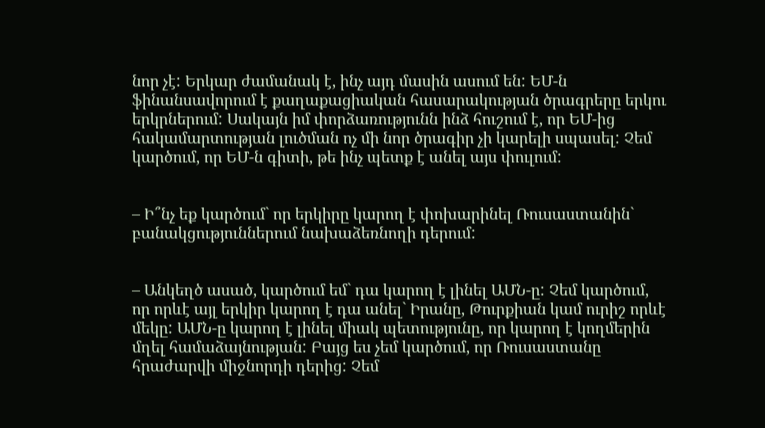նոր չէ: Երկար ժամանակ է, ինչ այդ մասին ասում են: ԵՄ-ն ֆինանսավորում է քաղաքացիական հասարակության ծրագրերը երկու երկրներում: Սակայն իմ փորձառությունն ինձ հուշում է, որ ԵՄ-ից հակամարտության լուծման ոչ մի նոր ծրագիր չի կարելի սպասել: Չեմ կարծում, որ ԵՄ-ն գիտի, թե ինչ պետք է անել այս փուլում:


– Ի՞նչ եք կարծում` որ երկիրը կարող է փոխարինել Ռուսաստանին` բանակցություններում նախաձեռնողի դերում:


– Անկեղծ ասած, կարծում եմ` դա կարող է լինել ԱՄՆ-ը: Չեմ կարծում, որ որևէ այլ երկիր կարող է դա անել` Իրանը, Թուրքիան կամ ուրիշ որևէ մեկը: ԱՄՆ-ը կարող է լինել միակ պետությունը, որ կարող է կողմերին մղել համաձայնության: Բայց ես չեմ կարծում, որ Ռուսաստանը հրաժարվի միջնորդի դերից: Չեմ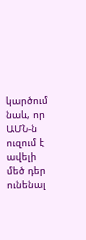կարծում նաև, որ ԱՄՆ-ն ուզում է ավելի մեծ դեր ունենալ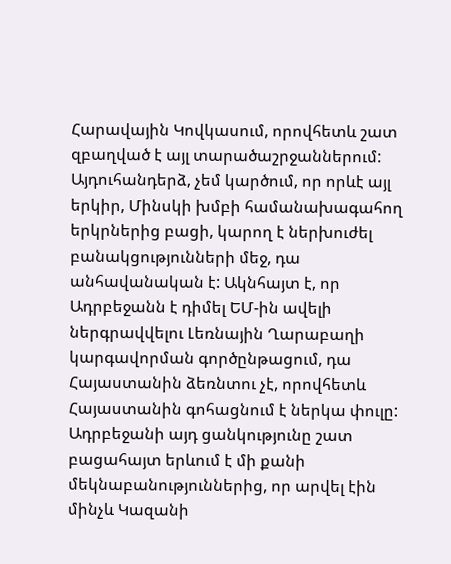Հարավային Կովկասում, որովհետև շատ զբաղված է այլ տարածաշրջաններում: Այդուհանդերձ, չեմ կարծում, որ որևէ այլ երկիր, Մինսկի խմբի համանախագահող երկրներից բացի, կարող է ներխուժել բանակցությունների մեջ, դա անհավանական է: Ակնհայտ է, որ Ադրբեջանն է դիմել ԵՄ-ին ավելի ներգրավվելու Լեռնային Ղարաբաղի կարգավորման գործընթացում, դա Հայաստանին ձեռնտու չէ, որովհետև Հայաստանին գոհացնում է ներկա փուլը: Ադրբեջանի այդ ցանկությունը շատ բացահայտ երևում է մի քանի մեկնաբանություններից, որ արվել էին մինչև Կազանի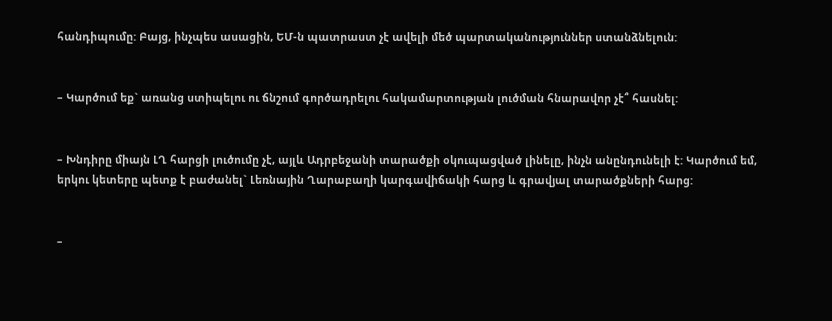հանդիպումը: Բայց, ինչպես ասացին, ԵՄ-ն պատրաստ չէ ավելի մեծ պարտականություններ ստանձնելուն:


– Կարծում եք` առանց ստիպելու ու ճնշում գործադրելու հակամարտության լուծման հնարավոր չէ՞ հասնել:


– Խնդիրը միայն ԼՂ հարցի լուծումը չէ, այլև Ադրբեջանի տարածքի օկուպացված լինելը, ինչն անընդունելի է: Կարծում եմ, երկու կետերը պետք է բաժանել` Լեռնային Ղարաբաղի կարգավիճակի հարց և գրավյալ տարածքների հարց:


–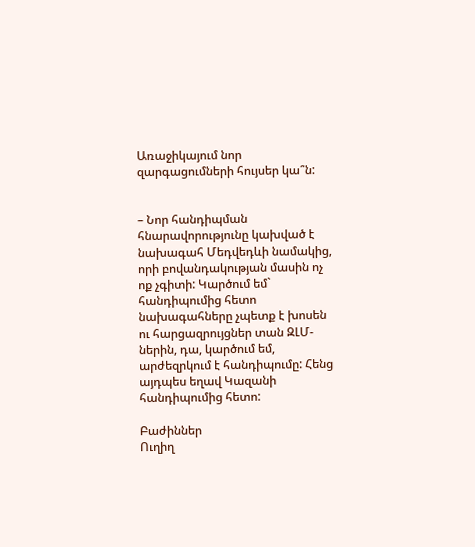Առաջիկայում նոր զարգացումների հույսեր կա՞ն:


– Նոր հանդիպման հնարավորությունը կախված է նախագահ Մեդվեդևի նամակից, որի բովանդակության մասին ոչ ոք չգիտի: Կարծում եմ` հանդիպումից հետո նախագահները չպետք է խոսեն ու հարցազրույցներ տան ԶԼՄ-ներին, դա, կարծում եմ, արժեզրկում է հանդիպումը: Հենց այդպես եղավ Կազանի հանդիպումից հետո:

Բաժիններ
Ուղիղ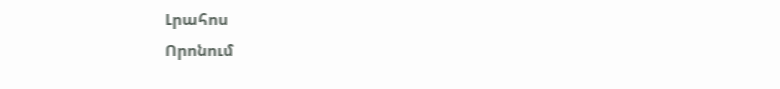Լրահոս
Որոնում